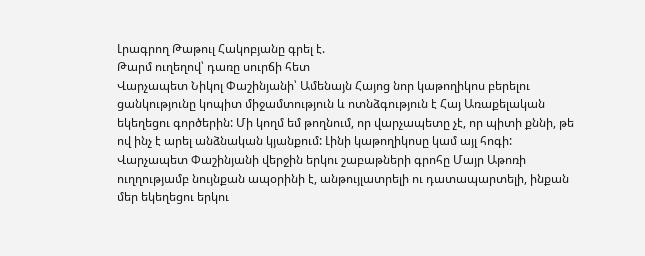Լրագրող Թաթուլ Հակոբյանը գրել է.
Թարմ ուղեղով՝ դառը սուրճի հետ
Վարչապետ Նիկոլ Փաշինյանի՝ Ամենայն Հայոց նոր կաթողիկոս բերելու ցանկությունը կոպիտ միջամտություն և ոտնձգություն է Հայ Առաքելական եկեղեցու գործերին: Մի կողմ եմ թողնում, որ վարչապետը չէ, որ պիտի քննի, թե ով ինչ է արել անձնական կյանքում: Լինի կաթողիկոսը կամ այլ հոգի:
Վարչապետ Փաշինյանի վերջին երկու շաբաթների գրոհը Մայր Աթոռի ուղղությամբ նույնքան ապօրինի է, անթույլատրելի ու դատապարտելի, ինքան մեր եկեղեցու երկու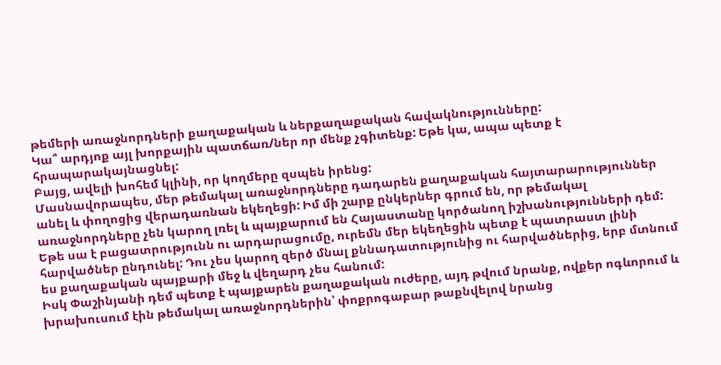թեմերի առաջնորդների քաղաքական և ներքաղաքական հավակնությունները:
Կա՞ արդյոք այլ խորքային պատճառ/ներ որ մենք չգիտենք: Եթե կա, ապա պետք է հրապարակայնացնել:
Բայց, ավելի խոհեմ կլինի, որ կողմերը զսպեն իրենց:
Մասնավորապես, մեր թեմակալ առաջնորդները դադարեն քաղաքական հայտարարություններ անել և փողոցից վերադառնան եկեղեցի: Իմ մի շարք ընկերներ գրում են, որ թեմակալ առաջնորդները չեն կարող լռել և պայքարում են Հայաստանը կործանող իշխանությունների դեմ:
Եթե սա է բացատրությունն ու արդարացումը, ուրեմն մեր եկեղեցին պետք է պատրաստ լինի հարվածներ ընդունել: Դու չես կարող զերծ մնալ քննադատությունից ու հարվածներից, երբ մտնում ես քաղաքական պայքարի մեջ և վեղարդ չես հանում:
Իսկ Փաշինյանի դեմ պետք է պայքարեն քաղաքական ուժերը, այդ թվում նրանք, ովքեր ոգևորում և խրախուսում էին թեմակալ առաջնորդներին՝ փոքրոգաբար թաքնվելով նրանց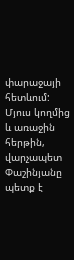փարաջայի հետևում:
Մյուս կողմից և առաջին հերթին, վարչապետ Փաշինյանը պետք է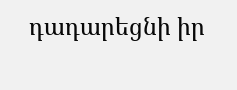դադարեցնի իր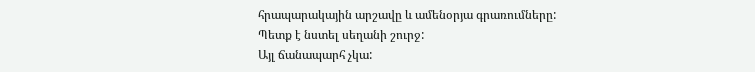հրապարակային արշավը և ամենօրյա գրառումները:
Պետք է նստել սեղանի շուրջ:
Այլ ճանապարհ չկա: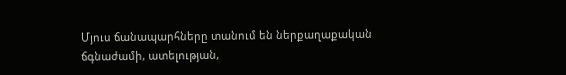Մյուս ճանապարհները տանում են ներքաղաքական ճգնաժամի, ատելության,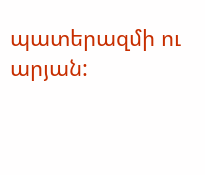պատերազմի ու արյան: